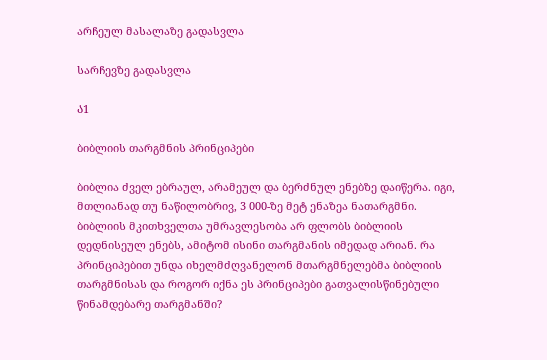არჩეულ მასალაზე გადასვლა

სარჩევზე გადასვლა

Ა1

ბიბლიის თარგმნის პრინციპები

ბიბლია ძველ ებრაულ, არამეულ და ბერძნულ ენებზე დაიწერა. იგი, მთლიანად თუ ნაწილობრივ, 3 000-ზე მეტ ენაზეა ნათარგმნი. ბიბლიის მკითხველთა უმრავლესობა არ ფლობს ბიბლიის დედნისეულ ენებს, ამიტომ ისინი თარგმანის იმედად არიან. რა პრინციპებით უნდა იხელმძღვანელონ მთარგმნელებმა ბიბლიის თარგმნისას და როგორ იქნა ეს პრინციპები გათვალისწინებული წინამდებარე თარგმანში?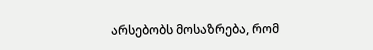არსებობს მოსაზრება, რომ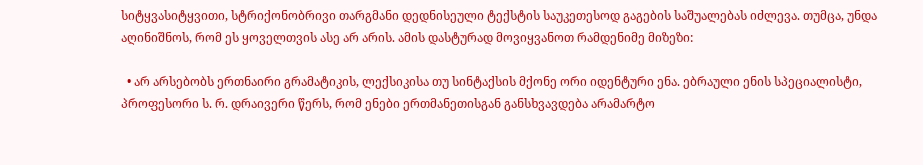სიტყვასიტყვითი, სტრიქონობრივი თარგმანი დედნისეული ტექსტის საუკეთესოდ გაგების საშუალებას იძლევა. თუმცა, უნდა აღინიშნოს, რომ ეს ყოველთვის ასე არ არის. ამის დასტურად მოვიყვანოთ რამდენიმე მიზეზი:

  • არ არსებობს ერთნაირი გრამატიკის, ლექსიკისა თუ სინტაქსის მქონე ორი იდენტური ენა. ებრაული ენის სპეციალისტი, პროფესორი ს. რ. დრაივერი წერს, რომ ენები ერთმანეთისგან განსხვავდება არამარტო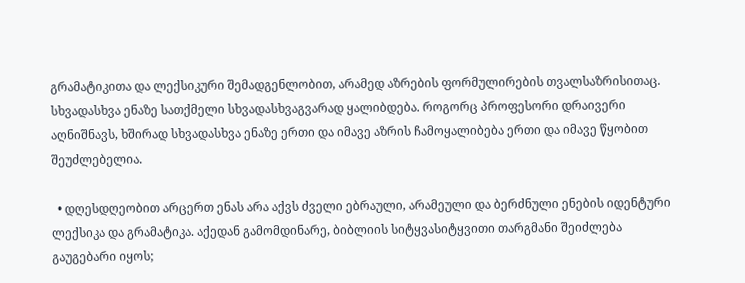გრამატიკითა და ლექსიკური შემადგენლობით, არამედ აზრების ფორმულირების თვალსაზრისითაც. სხვადასხვა ენაზე სათქმელი სხვადასხვაგვარად ყალიბდება. როგორც პროფესორი დრაივერი აღნიშნავს, ხშირად სხვადასხვა ენაზე ერთი და იმავე აზრის ჩამოყალიბება ერთი და იმავე წყობით შეუძლებელია.

  • დღესდღეობით არცერთ ენას არა აქვს ძველი ებრაული, არამეული და ბერძნული ენების იდენტური ლექსიკა და გრამატიკა. აქედან გამომდინარე, ბიბლიის სიტყვასიტყვითი თარგმანი შეიძლება გაუგებარი იყოს;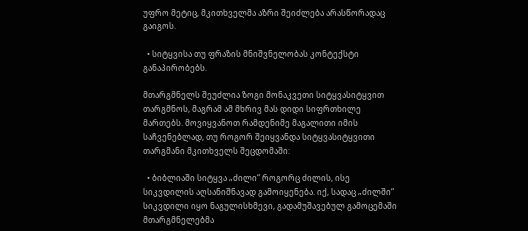უფრო მეტიც, მკითხველმა აზრი შეიძლება არასწორადაც გაიგოს.

  • სიტყვისა თუ ფრაზის მნიშვნელობას კონტექსტი განაპირობებს.

მთარგმნელს შეუძლია ზოგი მონაკვეთი სიტყვასიტყვით თარგმნოს, მაგრამ ამ მხრივ მას დიდი სიფრთხილე მართებს. მოვიყვანოთ რამდენიმე მაგალითი იმის საჩვენებლად, თუ როგორ შეიყვანდა სიტყვასიტყვითი თარგმანი მკითხველს შეცდომაში:

  • ბიბლიაში სიტყვა „ძილი“ როგორც ძილის, ისე სიკვდილის აღსანიშნავად გამოიყენება. იქ, სადაც „ძილში“ სიკვდილი იყო ნაგულისხმევი, გადამუშავებულ გამოცემაში მთარგმნელებმა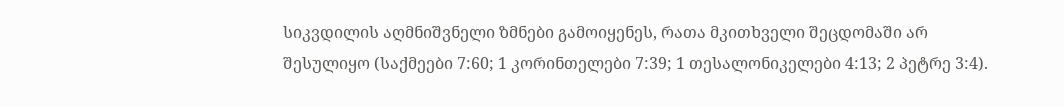სიკვდილის აღმნიშვნელი ზმნები გამოიყენეს, რათა მკითხველი შეცდომაში არ შესულიყო (საქმეები 7:60; 1 კორინთელები 7:39; 1 თესალონიკელები 4:13; 2 პეტრე 3:4).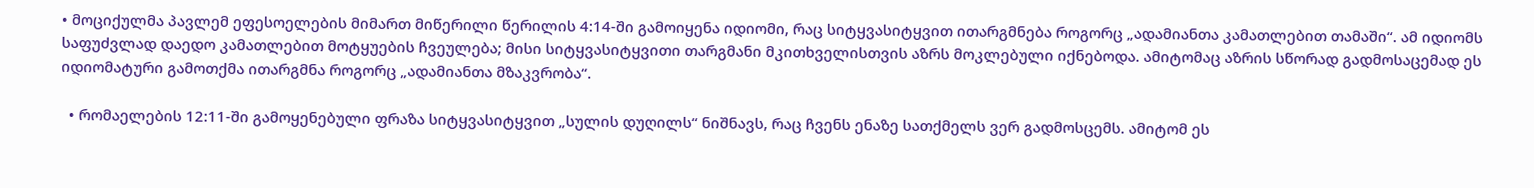• მოციქულმა პავლემ ეფესოელების მიმართ მიწერილი წერილის 4:14-ში გამოიყენა იდიომი, რაც სიტყვასიტყვით ითარგმნება როგორც „ადამიანთა კამათლებით თამაში“. ამ იდიომს საფუძვლად დაედო კამათლებით მოტყუების ჩვეულება; მისი სიტყვასიტყვითი თარგმანი მკითხველისთვის აზრს მოკლებული იქნებოდა. ამიტომაც აზრის სწორად გადმოსაცემად ეს იდიომატური გამოთქმა ითარგმნა როგორც „ადამიანთა მზაკვრობა“.

  • რომაელების 12:11-ში გამოყენებული ფრაზა სიტყვასიტყვით „სულის დუღილს“ ნიშნავს, რაც ჩვენს ენაზე სათქმელს ვერ გადმოსცემს. ამიტომ ეს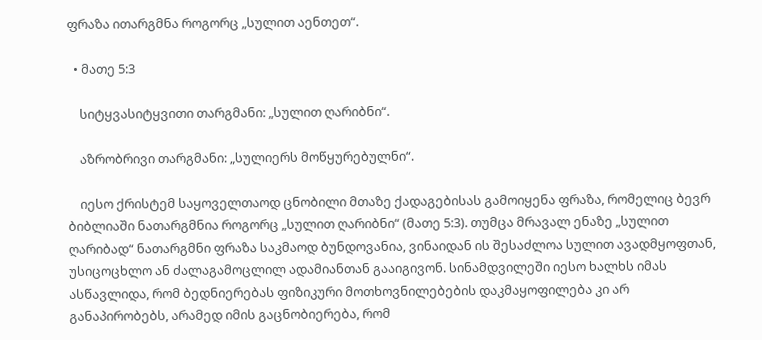ფრაზა ითარგმნა როგორც „სულით აენთეთ“.

  • მათე 5:3

    სიტყვასიტყვითი თარგმანი: „სულით ღარიბნი“.

    აზრობრივი თარგმანი: „სულიერს მოწყურებულნი“.

    იესო ქრისტემ საყოველთაოდ ცნობილი მთაზე ქადაგებისას გამოიყენა ფრაზა, რომელიც ბევრ ბიბლიაში ნათარგმნია როგორც „სულით ღარიბნი“ (მათე 5:3). თუმცა მრავალ ენაზე „სულით ღარიბად“ ნათარგმნი ფრაზა საკმაოდ ბუნდოვანია, ვინაიდან ის შესაძლოა სულით ავადმყოფთან, უსიცოცხლო ან ძალაგამოცლილ ადამიანთან გააიგივონ. სინამდვილეში იესო ხალხს იმას ასწავლიდა, რომ ბედნიერებას ფიზიკური მოთხოვნილებების დაკმაყოფილება კი არ განაპირობებს, არამედ იმის გაცნობიერება, რომ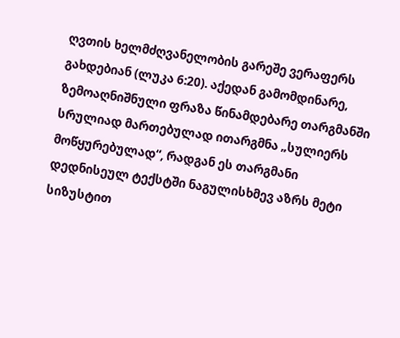ღვთის ხელმძღვანელობის გარეშე ვერაფერს გახდებიან (ლუკა 6:20). აქედან გამომდინარე, ზემოაღნიშნული ფრაზა წინამდებარე თარგმანში სრულიად მართებულად ითარგმნა „სულიერს მოწყურებულად“, რადგან ეს თარგმანი დედნისეულ ტექსტში ნაგულისხმევ აზრს მეტი სიზუსტით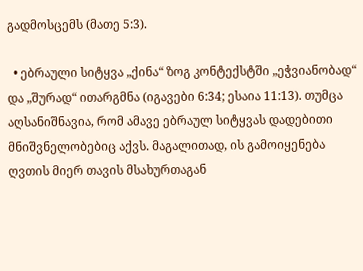გადმოსცემს (მათე 5:3).

  • ებრაული სიტყვა „ქინა“ ზოგ კონტექსტში „ეჭვიანობად“ და „შურად“ ითარგმნა (იგავები 6:34; ესაია 11:13). თუმცა აღსანიშნავია, რომ ამავე ებრაულ სიტყვას დადებითი მნიშვნელობებიც აქვს. მაგალითად, ის გამოიყენება ღვთის მიერ თავის მსახურთაგან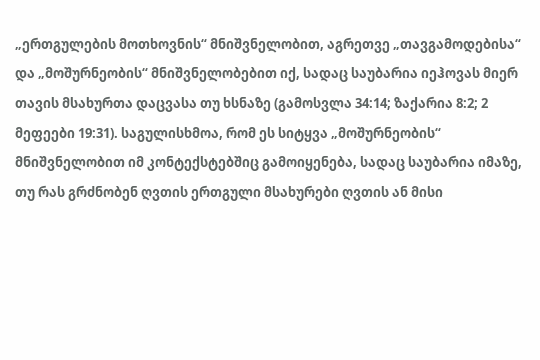„ერთგულების მოთხოვნის“ მნიშვნელობით, აგრეთვე „თავგამოდებისა“ და „მოშურნეობის“ მნიშვნელობებით იქ, სადაც საუბარია იეჰოვას მიერ თავის მსახურთა დაცვასა თუ ხსნაზე (გამოსვლა 34:14; ზაქარია 8:2; 2 მეფეები 19:31). საგულისხმოა, რომ ეს სიტყვა „მოშურნეობის“ მნიშვნელობით იმ კონტექსტებშიც გამოიყენება, სადაც საუბარია იმაზე, თუ რას გრძნობენ ღვთის ერთგული მსახურები ღვთის ან მისი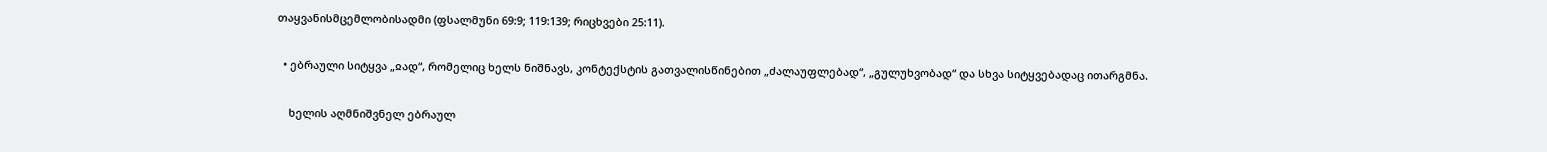თაყვანისმცემლობისადმი (ფსალმუნი 69:9; 119:139; რიცხვები 25:11).

  • ებრაული სიტყვა „ჲად“, რომელიც ხელს ნიშნავს, კონტექსტის გათვალისწინებით „ძალაუფლებად“, „გულუხვობად“ და სხვა სიტყვებადაც ითარგმნა.

    ხელის აღმნიშვნელ ებრაულ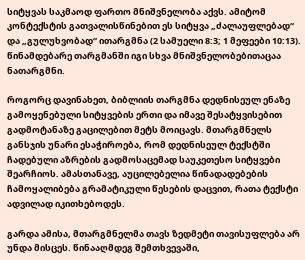სიტყვას საკმაოდ ფართო მნიშვნელობა აქვს. ამიტომ კონტექსტის გათვალისწინებით ეს სიტყვა „ძალაუფლებად“ და „გულუხვობად“ ითარგმნა (2 სამუელი 8:3; 1 მეფეები 10:13). წინამდებარე თარგმანში იგი სხვა მნიშვნელობებითაცაა ნათარგმნი.

როგორც დავინახეთ, ბიბლიის თარგმნა დედნისეულ ენაზე გამოყენებული სიტყვების ერთი და იმავე შესატყვისებით გადმოტანაზე გაცილებით მეტს მოიცავს. მთარგმნელს განსჯის უნარი ესაჭიროება, რომ დედნისეულ ტექსტში ჩადებული აზრების გადმოსაცემად საუკეთესო სიტყვები შეარჩიოს. ამასთანავე, აუცილებელია წინადადებების ჩამოყალიბება გრამატიკული წესების დაცვით, რათა ტექსტი ადვილად იკითხებოდეს.

გარდა ამისა, მთარგმნელმა თავს ზედმეტი თავისუფლება არ უნდა მისცეს. წინააღმდეგ შემთხვევაში,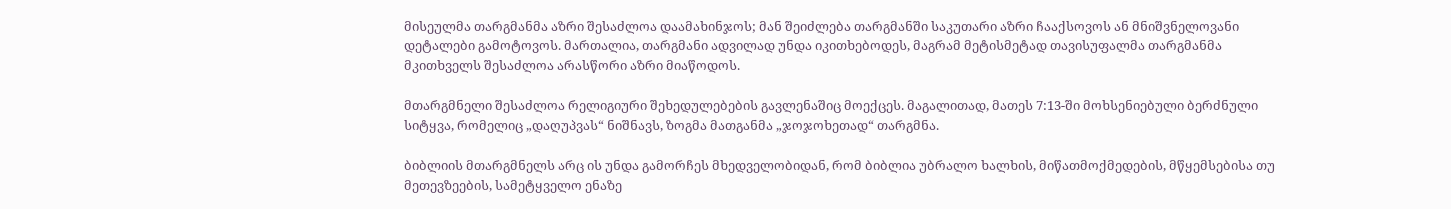მისეულმა თარგმანმა აზრი შესაძლოა დაამახინჯოს; მან შეიძლება თარგმანში საკუთარი აზრი ჩააქსოვოს ან მნიშვნელოვანი დეტალები გამოტოვოს. მართალია, თარგმანი ადვილად უნდა იკითხებოდეს, მაგრამ მეტისმეტად თავისუფალმა თარგმანმა მკითხველს შესაძლოა არასწორი აზრი მიაწოდოს.

მთარგმნელი შესაძლოა რელიგიური შეხედულებების გავლენაშიც მოექცეს. მაგალითად, მათეს 7:13-ში მოხსენიებული ბერძნული სიტყვა, რომელიც „დაღუპვას“ ნიშნავს, ზოგმა მათგანმა „ჯოჯოხეთად“ თარგმნა.

ბიბლიის მთარგმნელს არც ის უნდა გამორჩეს მხედველობიდან, რომ ბიბლია უბრალო ხალხის, მიწათმოქმედების, მწყემსებისა თუ მეთევზეების, სამეტყველო ენაზე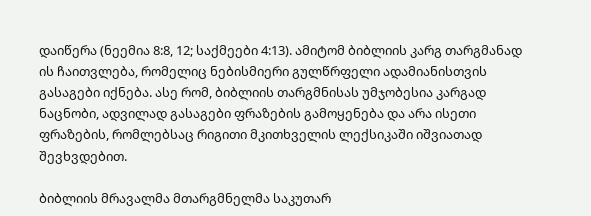დაიწერა (ნეემია 8:8, 12; საქმეები 4:13). ამიტომ ბიბლიის კარგ თარგმანად ის ჩაითვლება, რომელიც ნებისმიერი გულწრფელი ადამიანისთვის გასაგები იქნება. ასე რომ, ბიბლიის თარგმნისას უმჯობესია კარგად ნაცნობი, ადვილად გასაგები ფრაზების გამოყენება და არა ისეთი ფრაზების, რომლებსაც რიგითი მკითხველის ლექსიკაში იშვიათად შევხვდებით.

ბიბლიის მრავალმა მთარგმნელმა საკუთარ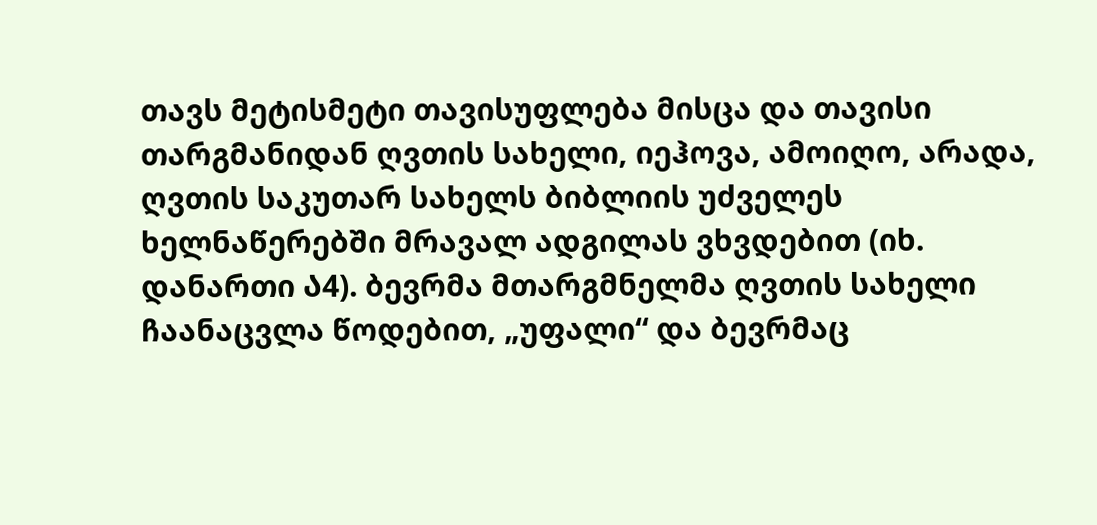თავს მეტისმეტი თავისუფლება მისცა და თავისი თარგმანიდან ღვთის სახელი, იეჰოვა, ამოიღო, არადა, ღვთის საკუთარ სახელს ბიბლიის უძველეს ხელნაწერებში მრავალ ადგილას ვხვდებით (იხ. დანართი Ა4). ბევრმა მთარგმნელმა ღვთის სახელი ჩაანაცვლა წოდებით, „უფალი“ და ბევრმაც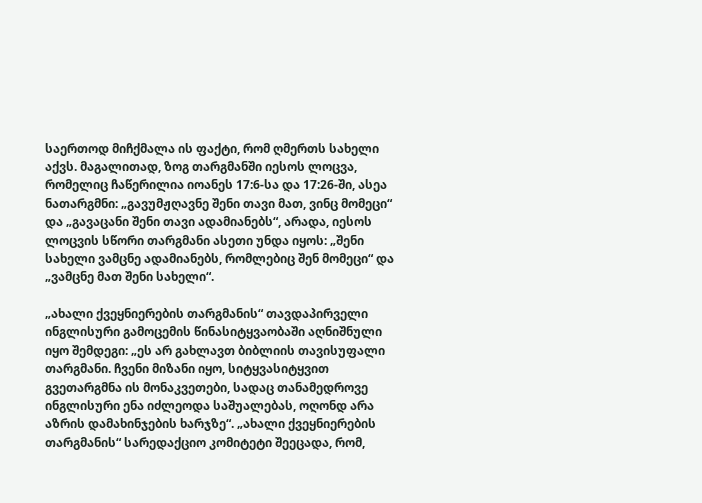საერთოდ მიჩქმალა ის ფაქტი, რომ ღმერთს სახელი აქვს. მაგალითად, ზოგ თარგმანში იესოს ლოცვა, რომელიც ჩაწერილია იოანეს 17:6-სა და 17:26-ში, ასეა ნათარგმნი: „გავუმჟღავნე შენი თავი მათ, ვინც მომეცი“ და „გავაცანი შენი თავი ადამიანებს“, არადა, იესოს ლოცვის სწორი თარგმანი ასეთი უნდა იყოს: „შენი სახელი ვამცნე ადამიანებს, რომლებიც შენ მომეცი“ და „ვამცნე მათ შენი სახელი“.

„ახალი ქვეყნიერების თარგმანის“ თავდაპირველი ინგლისური გამოცემის წინასიტყვაობაში აღნიშნული იყო შემდეგი: „ეს არ გახლავთ ბიბლიის თავისუფალი თარგმანი. ჩვენი მიზანი იყო, სიტყვასიტყვით გვეთარგმნა ის მონაკვეთები, სადაც თანამედროვე ინგლისური ენა იძლეოდა საშუალებას, ოღონდ არა აზრის დამახინჯების ხარჯზე“. „ახალი ქვეყნიერების თარგმანის“ სარედაქციო კომიტეტი შეეცადა, რომ,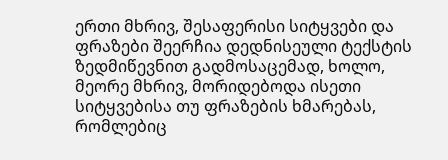ერთი მხრივ, შესაფერისი სიტყვები და ფრაზები შეერჩია დედნისეული ტექსტის ზედმიწევნით გადმოსაცემად, ხოლო, მეორე მხრივ, მორიდებოდა ისეთი სიტყვებისა თუ ფრაზების ხმარებას, რომლებიც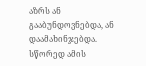აზრს ან გააბუნდოვნებდა, ან დაამახინჯებდა. სწორედ ამის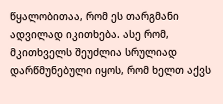წყალობითაა, რომ ეს თარგმანი ადვილად იკითხება. ასე რომ, მკითხველს შეუძლია სრულიად დარწმუნებული იყოს, რომ ხელთ აქვს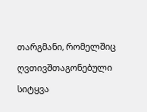თარგმანი, რომელშიც ღვთივშთაგონებული სიტყვა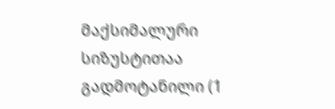მაქსიმალური სიზუსტითაა გადმოტანილი (1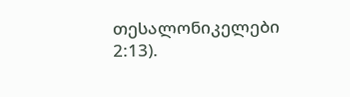თესალონიკელები 2:13).